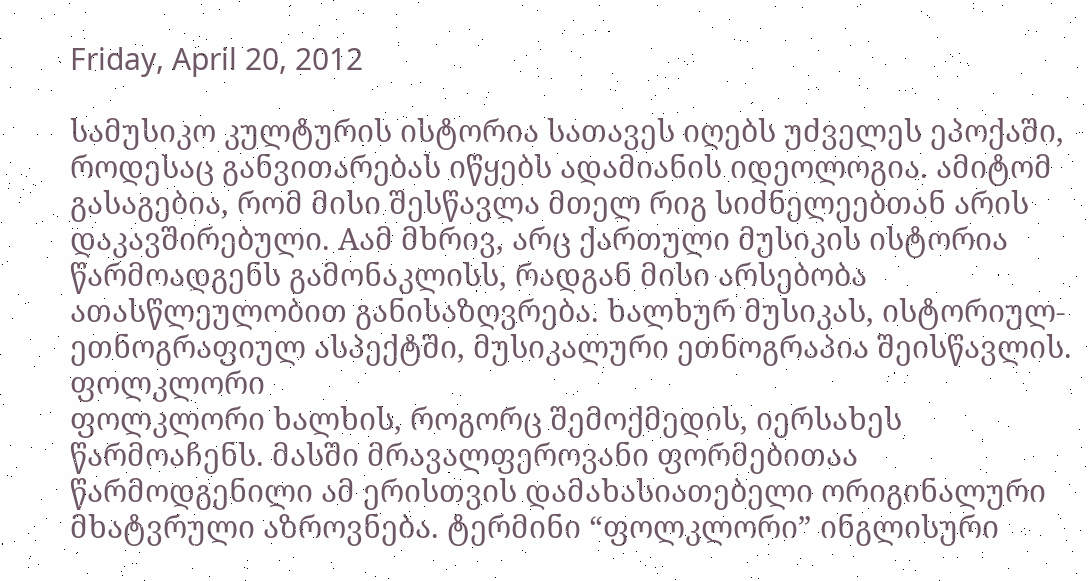Friday, April 20, 2012

სამუსიკო კულტურის ისტორია სათავეს იღებს უძველეს ეპოქაში, როდესაც განვითარებას იწყებს ადამიანის იდეოლოგია. ამიტომ გასაგებია, რომ მისი შესწავლა მთელ რიგ სიძნელეებთან არის დაკავშირებული. Aამ მხრივ, არც ქართული მუსიკის ისტორია წარმოადგენს გამონაკლისს, რადგან მისი არსებობა ათასწლეულობით განისაზღვრება. ხალხურ მუსიკას, ისტორიულ-ეთნოგრაფიულ ასპექტში, მუსიკალური ეთნოგრაპია შეისწავლის.
ფოლკლორი
ფოლკლორი ხალხის, როგორც შემოქმედის, იერსახეს წარმოაჩენს. მასში მრავალფეროვანი ფორმებითაა წარმოდგენილი ამ ერისთვის დამახასიათებელი ორიგინალური მხატვრული აზროვნება. ტერმინი “ფოლკლორი” ინგლისური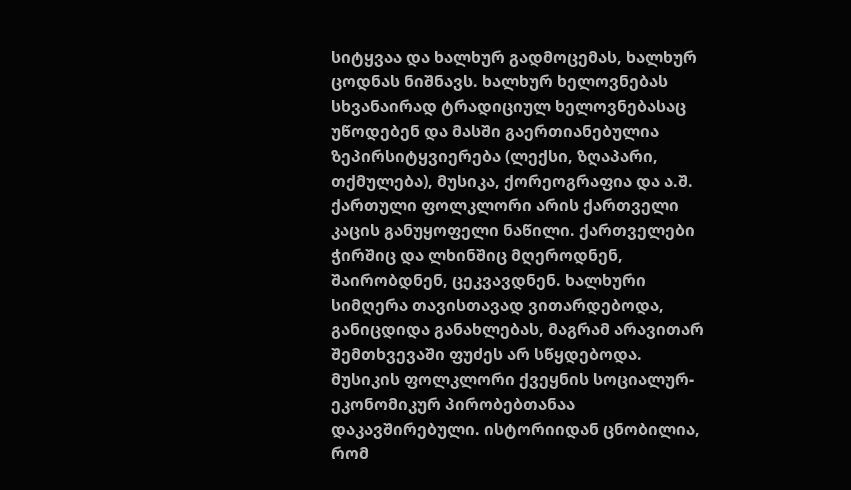სიტყვაა და ხალხურ გადმოცემას, ხალხურ ცოდნას ნიშნავს. ხალხურ ხელოვნებას სხვანაირად ტრადიციულ ხელოვნებასაც უწოდებენ და მასში გაერთიანებულია ზეპირსიტყვიერება (ლექსი, ზღაპარი, თქმულება), მუსიკა, ქორეოგრაფია და ა.შ.
ქართული ფოლკლორი არის ქართველი კაცის განუყოფელი ნაწილი. ქართველები ჭირშიც და ლხინშიც მღეროდნენ, შაირობდნენ, ცეკვავდნენ. ხალხური სიმღერა თავისთავად ვითარდებოდა, განიცდიდა განახლებას, მაგრამ არავითარ შემთხვევაში ფუძეს არ სწყდებოდა.
მუსიკის ფოლკლორი ქვეყნის სოციალურ-ეკონომიკურ პირობებთანაა დაკავშირებული. ისტორიიდან ცნობილია, რომ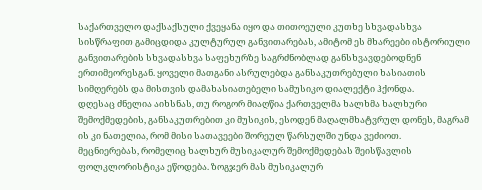საქართველო დაქსაქსული ქვეყანა იყო და თითოეული კუთხე სხვადასხვა სისწრაფით გამიცდიდა კულტურულ განვითარებას, ამიტომ ეს მხარეები ისტორიული განვითარების სხვადასხვა საფეხურზე საგრძნობლად განსხვავდებოდნენ ერთიმეორესგან. ყოველი მათგანი ასრულებდა განსაკუთრებული ხასიათის სიმღერებს და მისთვის დამახასიათებელი სამუსიკო დიალექტი ჰქონდა.
დღესაც ძნელია აიხსნას, თუ როგორ მიაღწია ქართველმა ხალხმა ხალხური შემოქმედების, განსაკუთრებით კი მუსიკის, ესოდენ მაღალმხატვრულ დონეს, მაგრამ ის კი ნათელია, რომ მისი სათავეები შორეულ წარსულში უნდა ვეძიოთ.
მეცნიერებას, რომელიც ხალხურ მუსიკალურ შემოქმედებას შეისწავლის ფოლკლორისტიკა ეწოდება. ზოგჯერ მას მუსიკალურ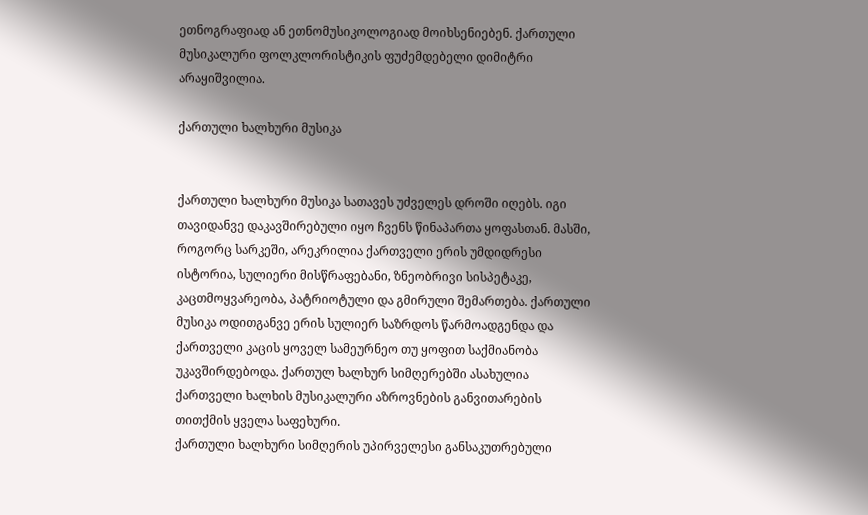ეთნოგრაფიად ან ეთნომუსიკოლოგიად მოიხსენიებენ. ქართული მუსიკალური ფოლკლორისტიკის ფუძემდებელი დიმიტრი არაყიშვილია.

ქართული ხალხური მუსიკა


ქართული ხალხური მუსიკა სათავეს უძველეს დროში იღებს. იგი თავიდანვე დაკავშირებული იყო ჩვენს წინაპართა ყოფასთან. მასში, როგორც სარკეში, არეკრილია ქართველი ერის უმდიდრესი ისტორია, სულიერი მისწრაფებანი, ზნეობრივი სისპეტაკე, კაცთმოყვარეობა, პატრიოტული და გმირული შემართება. ქართული მუსიკა ოდითგანვე ერის სულიერ საზრდოს წარმოადგენდა და ქართველი კაცის ყოველ სამეურნეო თუ ყოფით საქმიანობა უკავშირდებოდა. ქართულ ხალხურ სიმღერებში ასახულია ქართველი ხალხის მუსიკალური აზროვნების განვითარების თითქმის ყველა საფეხური.
ქართული ხალხური სიმღერის უპირველესი განსაკუთრებული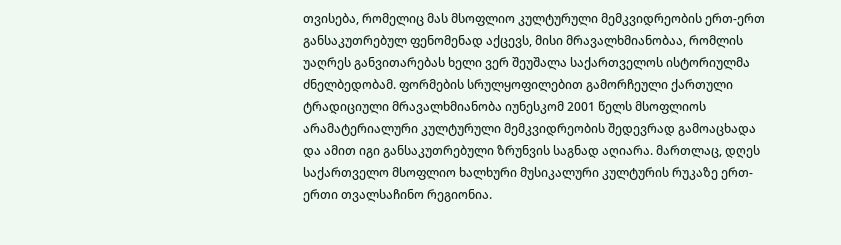თვისება, რომელიც მას მსოფლიო კულტურული მემკვიდრეობის ერთ-ერთ განსაკუთრებულ ფენომენად აქცევს, მისი მრავალხმიანობაა, რომლის უაღრეს განვითარებას ხელი ვერ შეუშალა საქართველოს ისტორიულმა ძნელბედობამ. ფორმების სრულყოფილებით გამორჩეული ქართული ტრადიციული მრავალხმიანობა იუნესკომ 2001 წელს მსოფლიოს არამატერიალური კულტურული მემკვიდრეობის შედევრად გამოაცხადა და ამით იგი განსაკუთრებული ზრუნვის საგნად აღიარა. მართლაც, დღეს საქართველო მსოფლიო ხალხური მუსიკალური კულტურის რუკაზე ერთ-ერთი თვალსაჩინო რეგიონია.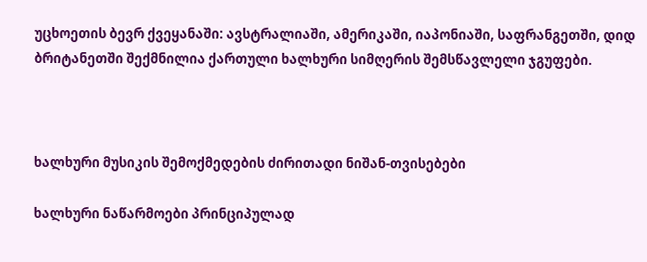უცხოეთის ბევრ ქვეყანაში: ავსტრალიაში, ამერიკაში, იაპონიაში, საფრანგეთში, დიდ ბრიტანეთში შექმნილია ქართული ხალხური სიმღერის შემსწავლელი ჯგუფები.



ხალხური მუსიკის შემოქმედების ძირითადი ნიშან-თვისებები

ხალხური ნაწარმოები პრინციპულად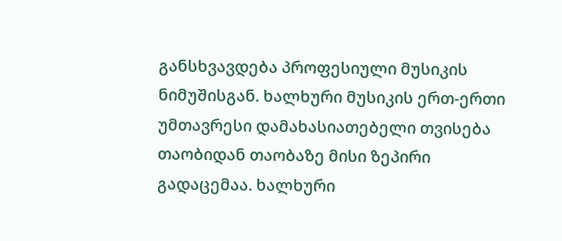განსხვავდება პროფესიული მუსიკის ნიმუშისგან. ხალხური მუსიკის ერთ-ერთი უმთავრესი დამახასიათებელი თვისება თაობიდან თაობაზე მისი ზეპირი გადაცემაა. ხალხური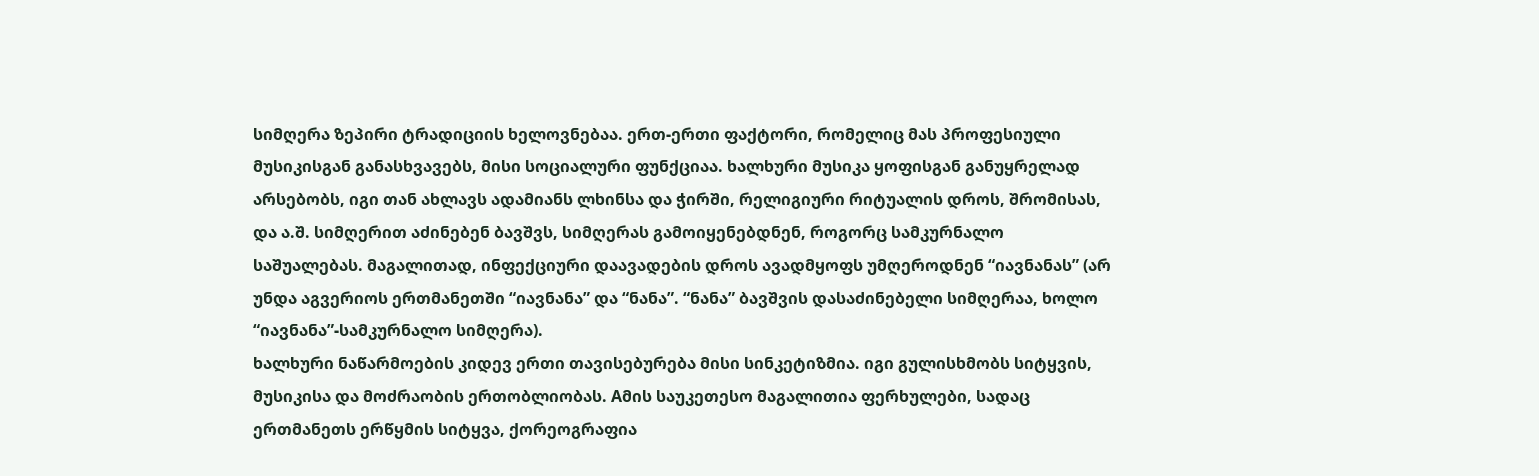სიმღერა ზეპირი ტრადიციის ხელოვნებაა. ერთ-ერთი ფაქტორი, რომელიც მას პროფესიული მუსიკისგან განასხვავებს, მისი სოციალური ფუნქციაა. ხალხური მუსიკა ყოფისგან განუყრელად არსებობს, იგი თან ახლავს ადამიანს ლხინსა და ჭირში, რელიგიური რიტუალის დროს, შრომისას, და ა.შ. სიმღერით აძინებენ ბავშვს, სიმღერას გამოიყენებდნენ, როგორც სამკურნალო საშუალებას. მაგალითად, ინფექციური დაავადების დროს ავადმყოფს უმღეროდნენ “იავნანას” (არ უნდა აგვერიოს ერთმანეთში “იავნანა” და “ნანა”. “ნანა” ბავშვის დასაძინებელი სიმღერაა, ხოლო “იავნანა”-სამკურნალო სიმღერა).
ხალხური ნაწარმოების კიდევ ერთი თავისებურება მისი სინკეტიზმია. იგი გულისხმობს სიტყვის, მუსიკისა და მოძრაობის ერთობლიობას. Aმის საუკეთესო მაგალითია ფერხულები, სადაც ერთმანეთს ერწყმის სიტყვა, ქორეოგრაფია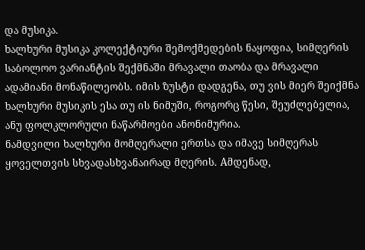და მუსიკა.
ხალხური მუსიკა კოლექტიური შემოქმედების ნაყოფია, სიმღერის საბოლოო ვარიანტის შექმნაში მრავალი თაობა და მრავალი ადამიანი მონაწილეობს. იმის ზუსტი დადგენა, თუ ვის მიერ შეიქმნა ხალხური მუსიკის ესა თუ ის ნიმუში, როგორც წესი, შეუძლებელია, ანუ ფოლკლორული ნაწარმოები ანონიმურია.
ნამდვილი ხალხური მომღერალი ერთსა და იმავე სიმღერას ყოველთვის სხვადასხვანაირად მღერის. Aმდენად,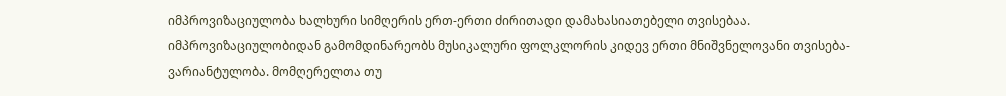იმპროვიზაციულობა ხალხური სიმღერის ერთ-ერთი ძირითადი დამახასიათებელი თვისებაა.
იმპროვიზაციულობიდან გამომდინარეობს მუსიკალური ფოლკლორის კიდევ ერთი მნიშვნელოვანი თვისება-ვარიანტულობა. მომღერელთა თუ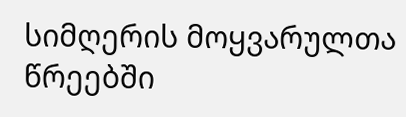სიმღერის მოყვარულთა წრეებში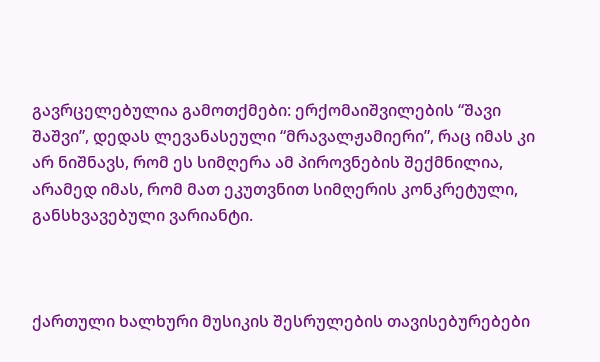გავრცელებულია გამოთქმები: ერქომაიშვილების “შავი შაშვი”, დედას ლევანასეული “მრავალჟამიერი”, რაც იმას კი არ ნიშნავს, რომ ეს სიმღერა ამ პიროვნების შექმნილია, არამედ იმას, რომ მათ ეკუთვნით სიმღერის კონკრეტული, განსხვავებული ვარიანტი.



ქართული ხალხური მუსიკის შესრულების თავისებურებები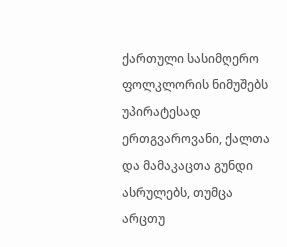ქართული სასიმღერო ფოლკლორის ნიმუშებს უპირატესად ერთგვაროვანი, ქალთა და მამაკაცთა გუნდი ასრულებს, თუმცა არცთუ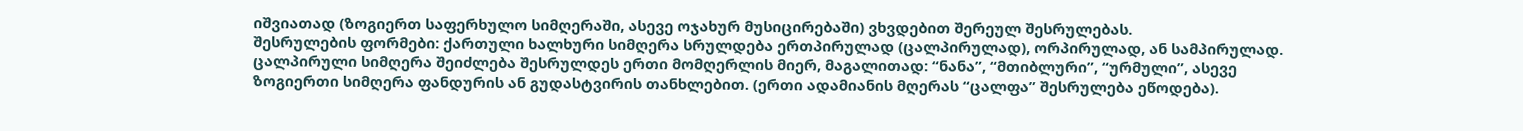იშვიათად (ზოგიერთ საფერხულო სიმღერაში, ასევე ოჯახურ მუსიცირებაში) ვხვდებით შერეულ შესრულებას.
შესრულების ფორმები: ქართული ხალხური სიმღერა სრულდება ერთპირულად (ცალპირულად), ორპირულად, ან სამპირულად.
ცალპირული სიმღერა შეიძლება შესრულდეს ერთი მომღერლის მიერ, მაგალითად: “ნანა”, “მთიბლური”, “ურმული”, ასევე ზოგიერთი სიმღერა ფანდურის ან გუდასტვირის თანხლებით. (ერთი ადამიანის მღერას “ცალფა” შესრულება ეწოდება).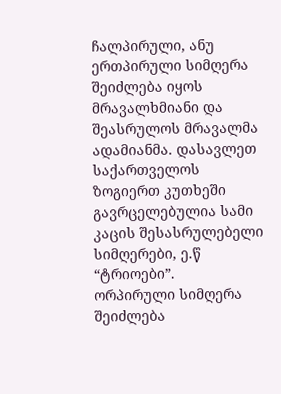ჩალპირული, ანუ ერთპირული სიმღერა შეიძლება იყოს მრავალხმიანი და შეასრულოს მრავალმა ადამიანმა. დასავლეთ საქართველოს ზოგიერთ კუთხეში გავრცელებულია სამი კაცის შესასრულებელი სიმღერები, ე.წ “ტრიოები”.
ორპირული სიმღერა შეიძლება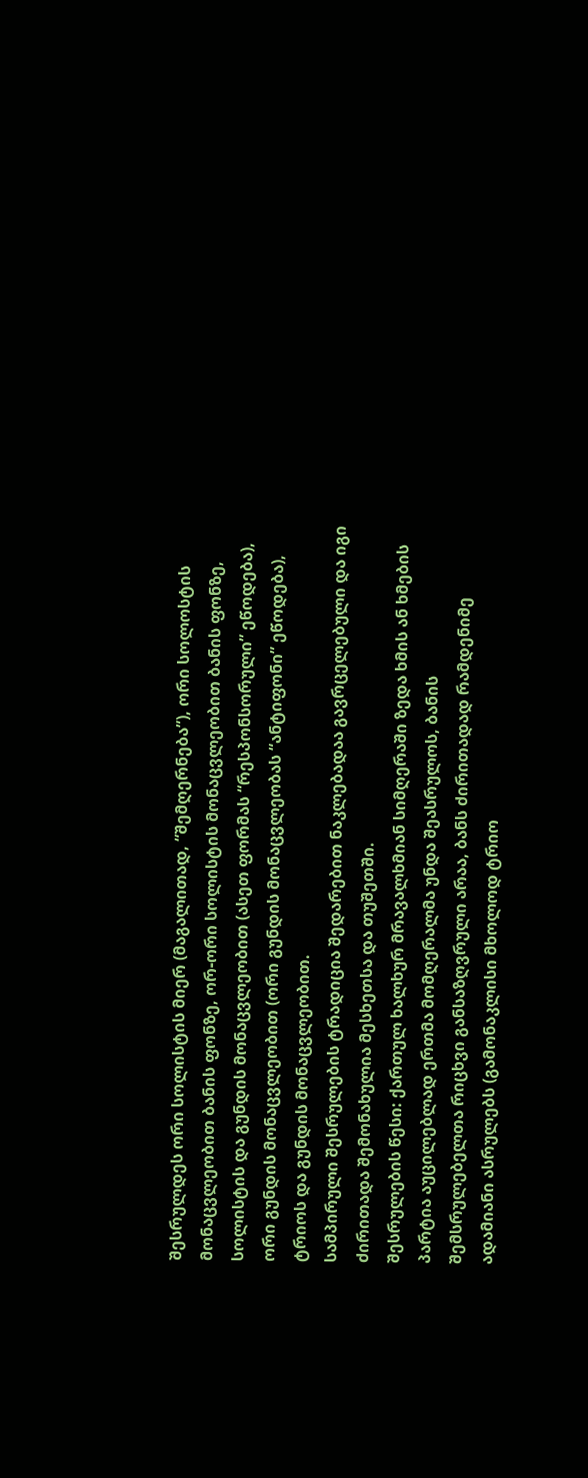შესრულდეს ორი სოლისტის მიერ (მაგალითად, “შემღერნება”), ორი სოლოსტის მონაცვლეობით ბანის ფონზე, ორ-ორი სოლისტის მონაცვლეობით ბანის ფონზე, სოლისტის და გუნდის მონაცვლეობით (ასეთ ფორმას “რესპონსორული” ეწოდება), ორი გუნდის მონაცვლეობით (ორი გუნდის მონაცვლეობას “ანტიფონი” ეწოდება), ტრიოს და გუნდის მონაცვლეობით.
სამპირული შესრულების ტრადიცია შედარებით ნაკლებადაა გავრცელებული და იგი ძირითადა შემონახულია მესხეთსა და თუშეთში.
შესრულების წესი: ქართულ ხალხურ მრავალხმიან სიმღერაში ზედა ხმის ან ხმების პარტია აუცილებლად ერთმა მომღერალმა უნდა შეასრულოს, ბანის შემსრულებელთა რიცხვი განსაზღვრული არაა, ბანს ძირითადად რამდენიმე ადამიანი ასრულებს (გამონაკლისი მხოლოდ ტრიო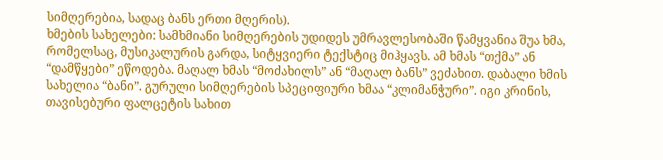სიმღერებია, სადაც ბანს ერთი მღერის).
ხმების სახელები: სამხმიანი სიმღერების უდიდეს უმრავლესობაში წამყვანია შუა ხმა, რომელსაც, მუსიკალურის გარდა, სიტყვიერი ტექსტიც მიჰყავს. ამ ხმას “თქმა” ან “დამწყები” ეწოდება. მაღალ ხმას “მოძახილს” ან “მაღალ ბანს” ვეძახით. დაბალი ხმის სახელია “ბანი”. გურული სიმღერების სპეციფიური ხმაა “კლიმანჭური”. იგი კრინის, თავისებური ფალცეტის სახით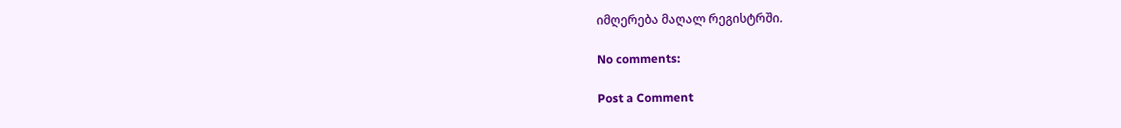იმღერება მაღალ რეგისტრში.

No comments:

Post a Comment